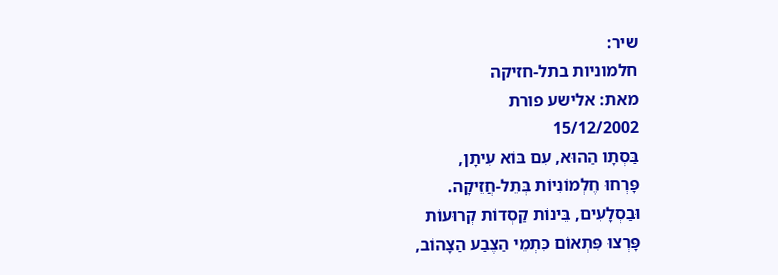שיר:
חלמוניות בתל-חזיקה
מאת: אלישע פורת
15/12/2002
בַּסְתָו הַהוּא, עִם בּוֹא עִיתָן,
פָּרְחוּ חֶלְמוֹנִיוֹת בְּתֵל-חֲזֵיקָה.
וּבַסְלָעִים, בֵּינוֹת קַסְדוֹת קְרוּעוֹת
פָּרְצוּ פִּתְאוֹם כִּתְמֵי הַצֶבַע הַצָהוֹב,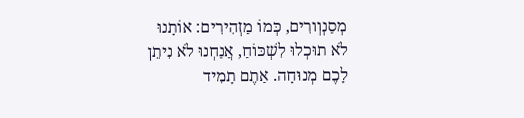מְסַנְוְורִים, כְּמוֹ מַזְהִירִים: אוֹתָנוּ
לֹא תוּכְלוּ לִשְׁכּוֹחַ, אֲנַחְנוּ לֹא נִיתֵן
לָכֶם מְנוּחָה. אַתֶם תָמִיד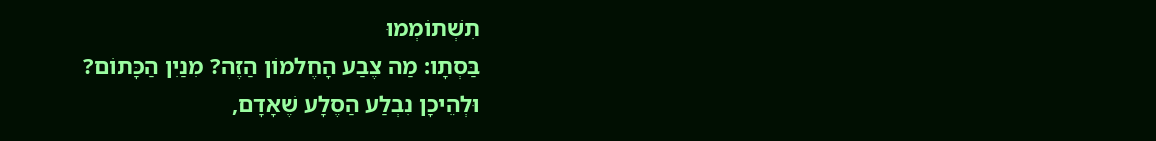תִשְׁתוֹמְמוּ
בַּסְתָו: מַה צֶבַע הָחֶלמוֹן הַזֶה? מִנַיִן הַכָּתוֹם?
וּלְהֵיכָן נִבְלַע הַסֶלָע שֶׁאָדָם,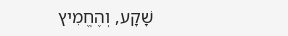שָׁקָע, וְהֶחֱמִיץ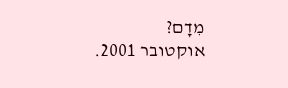מִדָם?
אוקטובר 2001.